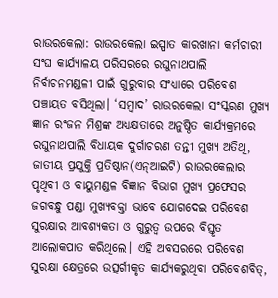ରାଉରକେଲା: ରାଉରକେଲା ଇସ୍ପାତ କାରଖାନା କର୍ମଚାରୀ ସଂଘ କାର୍ଯ୍ୟାଳୟ ପରିସରରେ ରଘୁନାଥପାଲି ନିର୍ବାଚନମଣ୍ଡଳୀ ପାଇଁ ଗୁରୁବାର ସଂଧ୍ୟାରେ ପରିବେଶ ପଞ୍ଚାୟତ ବସିଥିଲା। ‘ସମ୍ବାଦ’ ରାଉରକେଲା ସଂସ୍କରଣ ମୁଖ୍ୟ ଜ୍ଞାନ ରଂଜନ ମିଶ୍ରଙ୍କ ଅଧ୍ୟକ୍ଷତାରେ ଅନୁଷ୍ଠିତ କାର୍ଯ୍ୟକ୍ରମରେ ରଘୁନାଥପାଲି ବିଧାୟକ ଦୁର୍ଗାଚରଣ ତନ୍ତୀ ମୁଖ୍ୟ ଅତିଥି, ଜାତୀୟ ପ୍ରଯୁକ୍ତି ପ୍ରତିଷ୍ଠାନ(ଏନ୍‌ଆଇଟି) ରାଉରକେଲାର ପୃଥିବୀ ଓ ବାୟୁମଣ୍ଡଳ ବିଜ୍ଞାନ ବିଭାଗ ମୁଖ୍ୟ ପ୍ରଫେସର ଜଗବନ୍ଧୁ ପଣ୍ଡା ମୁଖ୍ୟବକ୍ତା ଭାବେ ଯୋଗଦେଇ ପରିବେଶ ସୁରକ୍ଷାର ଆବଶ୍ୟକତା ଓ ଗୁରୁତ୍ବ ଉପରେ ବିସ୍ତୃତ ଆଲୋକପାତ କରିଥିଲେ। ଏହି ଅବସରରେ ପରିବେଶ ସୁରକ୍ଷା କ୍ଷେତ୍ରରେ ଉତ୍ସର୍ଗୀକୃତ କାର୍ଯ୍ୟକରୁଥିବା ପରିବେଶବିତ୍‌,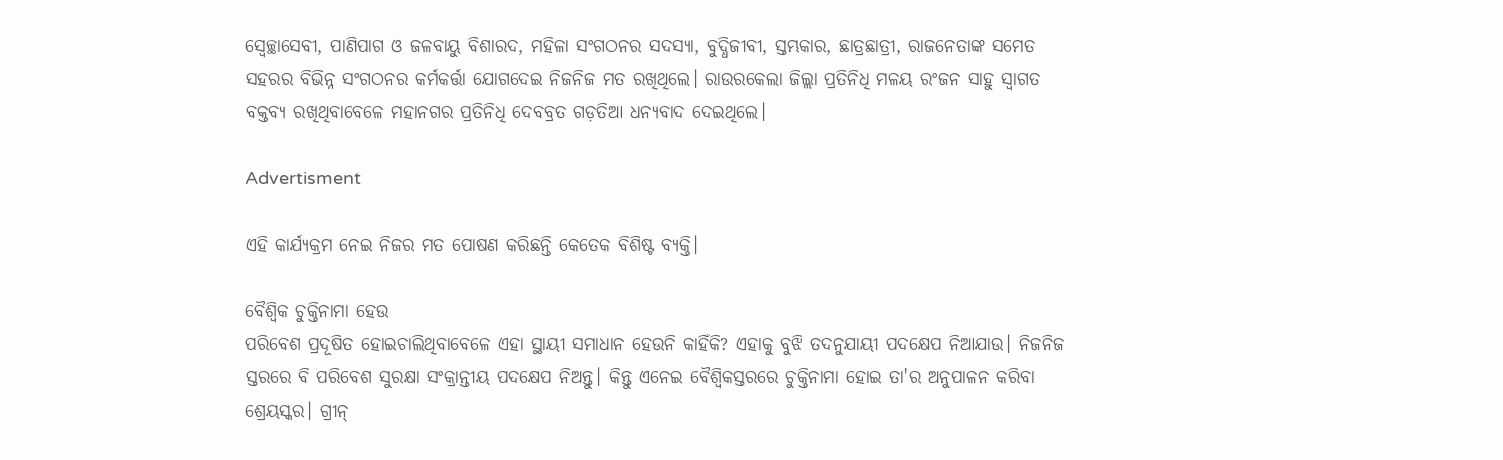ସ୍ବେଚ୍ଛାସେବୀ, ପାଣିପାଗ ଓ ଜଳବାୟୁ ବିଶାରଦ, ମହିଳା ସଂଗଠନର ସଦସ୍ୟା, ବୁଦ୍ଧିଜୀବୀ, ସ୍ତମ୍ଭକାର, ଛାତ୍ରଛାତ୍ରୀ, ରାଜନେତାଙ୍କ ସମେତ ସହରର ବିଭିନ୍ନ ସଂଗଠନର କର୍ମକର୍ତ୍ତା ଯୋଗଦେଇ ନିଜନିଜ ମତ ରଖିଥିଲେ। ରାଉରକେଲା ଜିଲ୍ଲା ପ୍ରତିନିଧି ମଳୟ ରଂଜନ ସାହୁ ସ୍ବାଗତ ବକ୍ତବ୍ୟ ରଖିଥିବାବେଳେ ମହାନଗର ପ୍ରତିନିଧି ଦେବବ୍ରତ ଗଡ଼ତିଆ ଧନ୍ୟବାଦ ଦେଇଥିଲେ।

Advertisment

ଏହି କାର୍ଯ୍ୟକ୍ରମ ନେଇ ନିଜର ମତ ପ‌ୋଷଣ କରିଛନ୍ତି କେତେକ ବିଶିଷ୍ଟ ବ୍ୟକ୍ତି।

ବୈଶ୍ବିକ ଚୁକ୍ତିନାମା ହେଉ
ପରିବେଶ ପ୍ରଦୂଷିତ ହୋଇଚାଲିଥିବାବେଳେ ଏହା ସ୍ଥାୟୀ ସମାଧାନ ହେଉନି କାହିଁକି? ଏହାକୁ ବୁଝି ତଦନୁଯାୟୀ ପଦକ୍ଷେପ ନିଆଯାଉ। ନିଜନିଜ ସ୍ତରରେ ବି ପରିବେଶ ସୁରକ୍ଷା ସଂକ୍ରାନ୍ତୀୟ ପଦକ୍ଷେପ ନିଅନ୍ତୁ। କିନ୍ତୁ ଏନେଇ ବୈଶ୍ବିକସ୍ତରରେ ଚୁକ୍ତିନାମା ହୋଇ ତା'ର ଅନୁପାଳନ କରିବା ଶ୍ରେୟସ୍କର। ଗ୍ରୀନ୍‌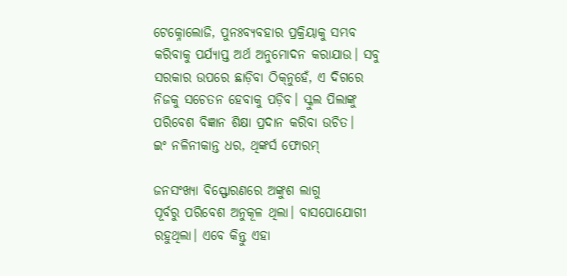ଟେକ୍ନୋଲୋଜି, ପୁନଃବ୍ୟବହାର ପ୍ରକ୍ରିୟାକୁ ସମ୍ଭବ କରିବାକୁ ପର୍ଯ୍ୟାପ୍ତ ଅର୍ଥ ଅନୁମୋଦନ କରାଯାଉ। ସବୁ ସରକାର ଉପରେ ଛାଡ଼ିବା ଠିକ୍‌ନୁହେଁ, ଏ ଦିଗରେ ନିଜକୁ ସଚେତନ ହେବାକୁ ପଡ଼ିବ। ସ୍କୁଲ ପିଲାଙ୍କୁ ପରିବେଶ ବିଜ୍ଞାନ ଶିକ୍ଷା ପ୍ରଦାନ କରିବା ଉଚିତ।
ଇଂ ନଳିନୀକାନ୍ତ ଧର, ଥିଙ୍କର୍ସ ଫୋରମ୍

ଜନସଂଖ୍ୟା ବିସ୍ଫୋରଣରେ ଅଙ୍କୁଶ ଲାଗୁ
ପୂର୍ବରୁ ପରିବେଶ ଅନୁକୂଳ ଥିଲା। ବାସପୋଯୋଗୀ ରହୁଥିଲା। ଏବେ କିନ୍ତୁ ଏହା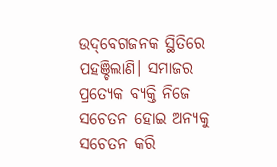ଉଦ୍‌ବେଗଜନକ ସ୍ଥିତିରେ ପହଞ୍ଚିଲାଣି। ସମାଜର ପ୍ରତ୍ୟେକ ବ୍ୟକ୍ତି ନିଜେ ସଚେତନ ହୋଇ ଅନ୍ୟକୁ ସଚେତନ କରି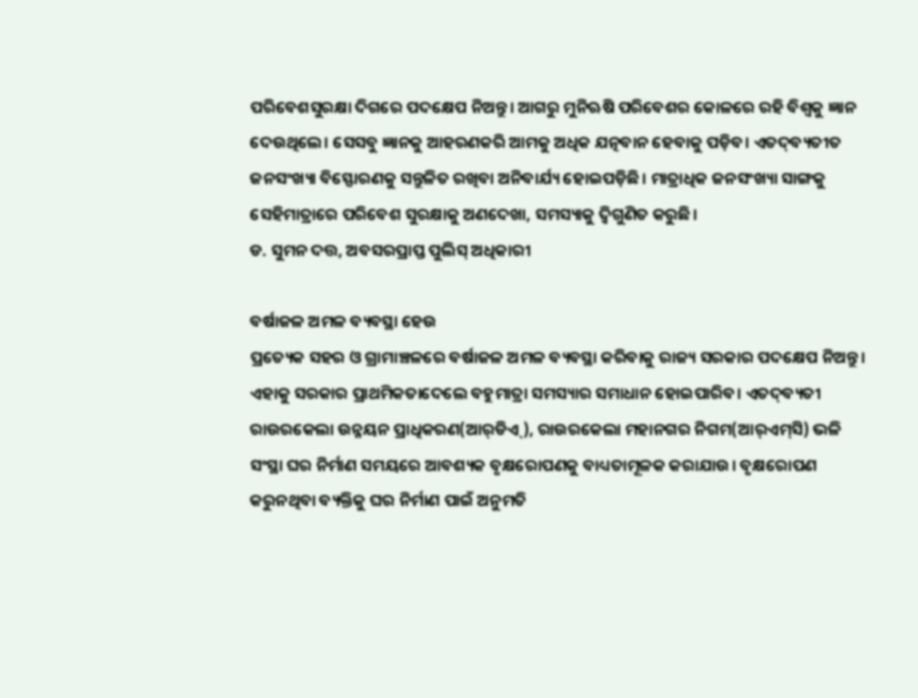ପରିବେଶସୁରକ୍ଷା ଦିଗରେ ପଦକ୍ଷେପ ନିଅନ୍ତୁ। ଆଗରୁ ମୁନିଋଷି ପରିବେଶର କୋଳରେ ରହି ବିଶ୍ବକୁ ଜ୍ଞାନ ଦେଉଥିଲେ। ସେସବୁ ଜ୍ଞାନକୁ ଆହରଣକରି ଆମକୁ ଅଧିକ ଯତ୍ନବାନ ହେବାକୁ ପଡ଼ିବ। ଏତଦ୍‌ବ୍ୟତୀତ ଜନସଂଖ୍ୟା ବିସ୍ଫୋରଣକୁ ସନ୍ତୁଳିତ ରଖିବା ଅନିବାର୍ଯ୍ୟ ହୋଇପଡ଼ିଛି। ମାତ୍ରାଧିକ ଜନସଂଖ୍ୟା ସାଙ୍ଗକୁ ସେହିମାତ୍ରାରେ ପରିବେଶ ସୁରକ୍ଷାକୁ ଅଣଦେଖା, ସମସ୍ୟାକୁ ଦ୍ବିଗୁଣିତ କରୁଛି।
ଡ. ସୁମନ ଦତ୍ତ, ଅବସରପ୍ରାପ୍ତ ପୁଲିସ୍ ଅଧିକାରୀ

ବର୍ଷାଜଳ ଅମଳ ବ୍ୟବସ୍ଥା ହେଉ
ପ୍ରତ୍ୟେକ ସହର ଓ ଗ୍ରାମାଞ୍ଚଳରେ ବର୍ଷାଜଳ ଅମଳ ବ୍ୟବସ୍ଥା କରିବାକୁ ରାଜ୍ୟ ସରକାର ପଦକ୍ଷେପ ନିଅନ୍ତୁ। ଏହାକୁ ସରକାର ପ୍ରାଥମିକତାଦେଲେ ବହୁମାତ୍ରା ସମସ୍ୟାର ସମାଧାନ ହୋଇପାରିବ। ଏତଦ୍‌ବ୍ୟତୀ ରାଉରକେଲା ଉନ୍ନୟନ ପ୍ରାଧିକରଣ(ଆର୍‌ଡିଏ୍‌), ରାଉରକେଲା ମହାନଗର ନିଗମ(ଆର୍‌ଏମ୍‌ସି) ଭଳି ସଂସ୍ଥା ଘର ନିର୍ମାଣ ସମୟରେ ଆବଶ୍ୟକ ବୃକ୍ଷରୋପଣକୁ ବାଧ୍ୟତାମୂଳକ କରାଯାଉ। ବୃକ୍ଷରୋପଣ କରୁନଥିବା ବ୍ୟକ୍ତିକୁ ଘର ନିର୍ମାଣ ପାଇଁ ଅନୁମତି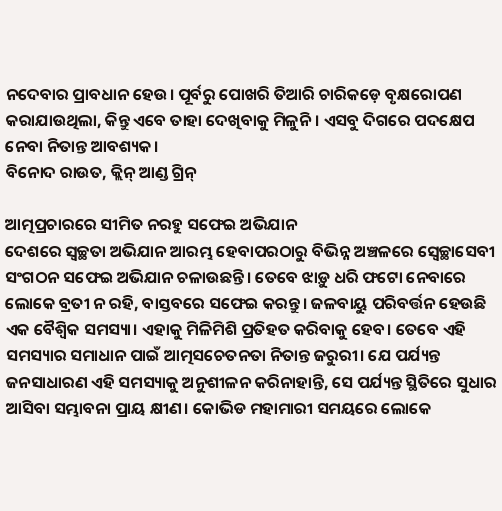ନଦେବାର ପ୍ରାବଧାନ ହେଉ। ପୂର୍ବରୁ ପୋଖରି ତିଆରି ଚାରିକଡ଼େ ବୃକ୍ଷରୋପଣ କରାଯାଉଥିଲା, କିନ୍ତୁ ଏବେ ତାହା ଦେଖିବାକୁ ମିଳୁନି। ଏସବୁ ଦିଗରେ ପଦକ୍ଷେପ ନେବା ନିତାନ୍ତ ଆବଶ୍ୟକ।
ବିନୋଦ ରାଉତ, କ୍ଲିନ୍ ଆଣ୍ଡ ଗ୍ରିନ୍

ଆତ୍ମପ୍ରଚାରରେ ସୀମିତ ନରହୁ ସଫେଇ ଅଭିଯାନ
ଦେଶରେ ସ୍ବଚ୍ଛତା ଅଭିଯାନ ଆରମ୍ଭ ହେବାପରଠାରୁ ବିଭିନ୍ନ ଅଞ୍ଚଳରେ ସ୍ବେଚ୍ଛାସେବୀ ସଂଗଠନ ସଫେଇ ଅଭିଯାନ ଚଳାଉଛନ୍ତି। ତେବେ ଝାଡ଼ୁ ଧରି ଫଟୋ ନେବାରେ ଲୋକେ ବ୍ରତୀ ନ ରହି, ବାସ୍ତବରେ ସଫେଇ କରନ୍ତୁ। ଜଳବାୟୁ ପରିବର୍ତ୍ତନ ହେଉଛି ଏକ ବୈଶ୍ବିକ ସମସ୍ୟା। ଏହାକୁ ମିଳିମିଶି ପ୍ରତିହତ କରିବାକୁ ହେବ। ତେବେ ଏହି ସମସ୍ୟାର ସମାଧାନ ପାଇଁ ଆତ୍ମସଚେତନତା ନିତାନ୍ତ ଜରୁରୀ। ଯେ ପର୍ଯ୍ୟନ୍ତ ଜନସାଧାରଣ ଏହି ସମସ୍ୟାକୁ ଅନୁଶୀଳନ କରିନାହାନ୍ତି, ସେ ପର୍ଯ୍ୟନ୍ତ ସ୍ଥିତିରେ ସୁଧାର ଆସିବା ସମ୍ଭାବନା ପ୍ରାୟ କ୍ଷୀଣ। କୋଭିଡ ମହାମାରୀ ସମୟରେ ଲୋକେ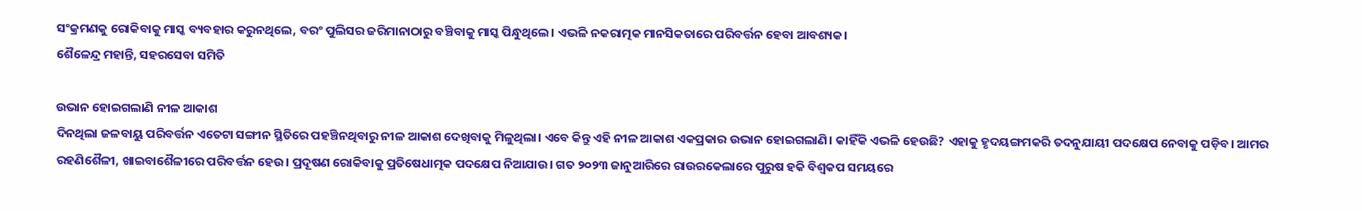ସଂକ୍ରମଣକୁ ରୋକିବାକୁ ମାସ୍କ ବ୍ୟବହାର କରୁନଥିଲେ, ବରଂ ପୁଲିସର ଜରିମାନାଠାରୁ ବଞ୍ଚିବାକୁ ମାସ୍କ ପିନ୍ଧୁଥିଲେ। ଏଭଳି ନକରାତ୍ମକ ମାନସିକତାରେ ପରିବର୍ତ୍ତନ ହେବା ଆବଶ୍ୟକ।
ଶୈଳେନ୍ଦ୍ର ମହାନ୍ତି, ସହରସେବା ସମିତି

ଉଭାନ ହୋଇଗଲାଣି ନୀଳ ଆକାଶ
ଦିନଥିଲା ଜଳବାୟୁ ପରିବର୍ତ୍ତନ ଏତେଟା ସଙ୍ଗୀନ ସ୍ଥିତିରେ ପହଞ୍ଚିନଥିବାରୁ ନୀଳ ଆକାଶ ଦେଖିବାକୁ ମିଳୁଥିଲା। ଏବେ କିନ୍ତୁ ଏହି ନୀଳ ଆକାଶ ଏକପ୍ରକାର ଉଭାନ ହୋଇଗଲାଣି। କାହିଁକି ଏଭଳି ହେଉଛି? ଏହାକୁ ହୃଦୟଙ୍ଗମକରି ତଦନୁଯାୟୀ ପଦକ୍ଷେପ ନେବାକୁ ପଡ଼ିବ। ଆମର ରହଣିଶୈଳୀ, ଖାଇବାଶୈଳୀରେ ପରିବର୍ତ୍ତନ ହେଉ। ପ୍ରଦୂଷଣ ରୋକିବାକୁ ପ୍ରତିଷେଧାତ୍ମକ ପଦକ୍ଷେପ ନିଆଯାଉ। ଗତ ୨୦୨୩ ଜାନୁଆରିରେ ରାଉରକେଲାରେ ପୁରୁଷ ହକି ବିଶ୍ବକପ ସମୟରେ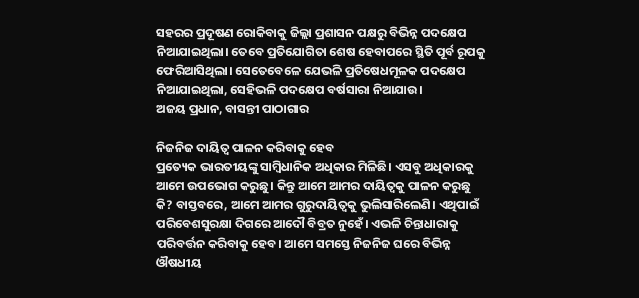ସହରର ପ୍ରଦୂଷଣ ରୋକିବାକୁ ଜିଲ୍ଲା ପ୍ରଶାସନ ପକ୍ଷରୁ ବିଭିନ୍ନ ପଦକ୍ଷେପ ନିଆଯାଇଥିଲା। ତେବେ ପ୍ରତିଯୋଗିତା ଶେଷ ହେବାପରେ ସ୍ଥିତି ପୂର୍ବ ରୂପକୁ ଫେରିଆସିଥିଲା। ସେତେବେଳେ ଯେଭଳି ପ୍ରତିଷେଧମୂଳକ ପଦକ୍ଷେପ ନିଆଯାଇଥିଲା, ସେହିଭଳି ପଦକ୍ଷେପ ବର୍ଷସାରା ନିଆଯାଉ।
ଅଜୟ ପ୍ରଧାନ, ବାସନ୍ତୀ ପାଠାଗାର

ନିଜନିଜ ଦାୟିତ୍ବ ପାଳନ କରିବାକୁ ହେବ
ପ୍ରତ୍ୟେକ ଭାରତୀୟଙ୍କୁ ସାମ୍ବିଧାନିକ ଅଧିକାର ମିଳିଛି। ଏସବୁ ଅଧିକାରକୁ ଆମେ ଉପଭୋଗ କରୁଛୁ। କିନ୍ତୁ ଆମେ ଆମର ଦାୟିତ୍ବକୁ ପାଳନ କରୁଛୁ କି? ବାସ୍ତବରେ, ଆମେ ଆମର ଗୁରୁଦାୟିତ୍ବକୁ ଭୁଲିସାରିଲେଣି। ଏଥିପାଇଁ ପରିବେଶସୁରକ୍ଷା ଦିଗରେ ଆଦୌ ବିବ୍ରତ ନୁହେଁ। ଏଭଳି ଚିନ୍ତାଧାରାକୁ ପରିବର୍ତ୍ତନ କରିବାକୁ ହେବ। ଆମେ ସମସ୍ତେ ନିଜନିଜ ଘରେ ବିଭିନ୍ନ ଔଷଧୀୟ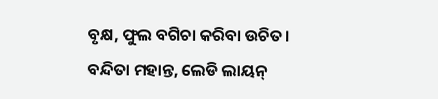ବୃକ୍ଷ, ଫୁଲ ବଗିଚା କରିବା ଉଚିତ।
ବନ୍ଦିତା ମହାନ୍ତ, ଲେଡି ଲାୟନ୍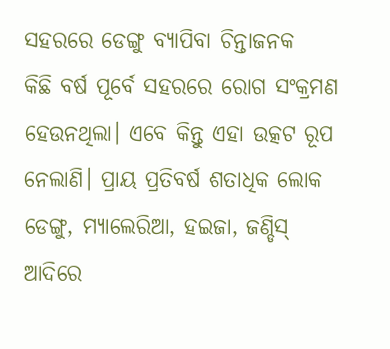ସହରରେ ଡେଙ୍ଗୁ ବ୍ୟାପିବା ଚିନ୍ତାଜନକ
କିଛି ବର୍ଷ ପୂର୍ବେ ସହରରେ ରୋଗ ସଂକ୍ରମଣ ହେଉନଥିଲା। ଏବେ କିନ୍ତୁ ଏହା ଉତ୍କଟ ରୂପ ନେଲାଣି। ପ୍ରାୟ ପ୍ରତିବର୍ଷ ଶତାଧିକ ଲୋକ ଡେଙ୍ଗୁ, ମ୍ୟାଲେରିଆ, ହଇଜା, ଜଣ୍ଡିସ୍ ଆଦିରେ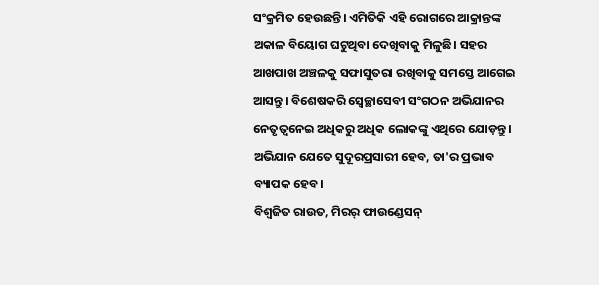ସଂକ୍ରମିତ ହେଉଛନ୍ତି। ଏମିତିକି ଏହି ରୋଗରେ ଆକ୍ରାନ୍ତଙ୍କ ଅକାଳ ବିୟୋଗ ଘଟୁଥିବା ଦେଖିବାକୁ ମିଳୁଛି। ସହର ଆଖପାଖ ଅଞ୍ଚଳକୁ ସଫାସୁତରା ରଖିବାକୁ ସମସ୍ତେ ଆଗେଇ ଆସନ୍ତୁ। ବିଶେଷକରି ସ୍ବେଚ୍ଛାସେବୀ ସଂଗଠନ ଅଭିଯାନର ନେତୃତ୍ବନେଇ ଅଧିକରୁ ଅଧିକ ଲୋକଙ୍କୁ ଏଥିରେ ଯୋଡ଼ନ୍ତୁ। ଅଭିଯାନ ଯେତେ ସୁଦୂରପ୍ରସାରୀ ହେବ, ତା'ର ପ୍ରଭାବ ବ୍ୟାପକ ହେବ।
ବିଶ୍ବଜିତ ରାଉତ, ମିରର୍ ଫାଉଣ୍ଡେସନ୍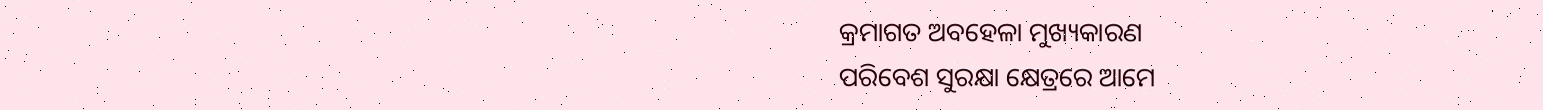କ୍ରମାଗତ ଅବହେଳା ମୁଖ୍ୟକାରଣ
ପରିବେଶ ସୁରକ୍ଷା କ୍ଷେତ୍ରରେ ଆମେ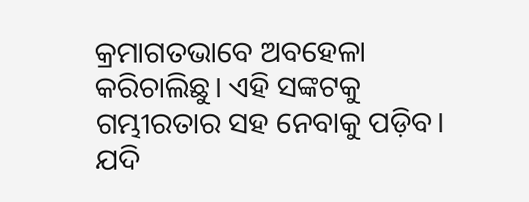କ୍ରମାଗତଭାବେ ଅବହେଳା କରିଚାଲିଛୁ। ଏହି ସଙ୍କଟକୁ ଗମ୍ଭୀରତାର ସହ ନେବାକୁ ପଡ଼ିବ। ଯଦି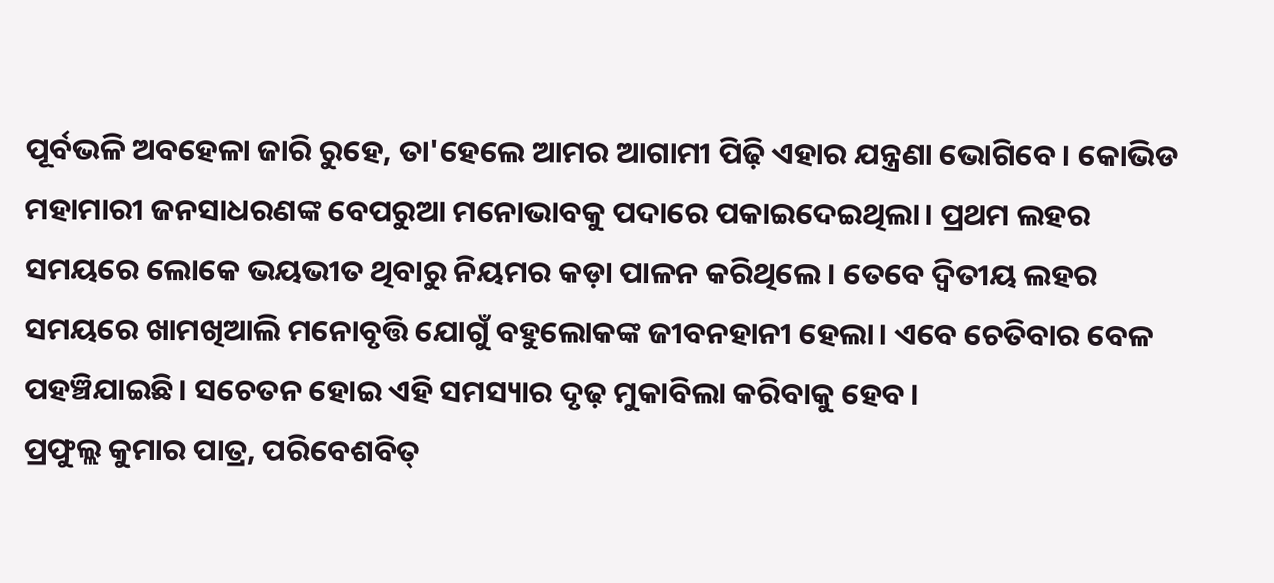ପୂର୍ବଭଳି ଅବହେଳା ଜାରି ରୁହେ, ତା'ହେଲେ ଆମର ଆଗାମୀ ପିଢ଼ି ଏହାର ଯନ୍ତ୍ରଣା ଭୋଗିବେ। କୋଭିଡ ମହାମାରୀ ଜନସାଧରଣଙ୍କ ବେପରୁଆ ମନୋଭାବକୁ ପଦାରେ ପକାଇଦେଇଥିଲା। ପ୍ରଥମ ଲହର ସମୟରେ ଲୋକେ ଭୟଭୀତ ଥିବାରୁ ନିୟମର କଡ଼ା ପାଳନ କରିଥିଲେ। ତେବେ ଦ୍ବିତୀୟ ଲହର ସମୟରେ ଖାମଖିଆଲି ମନୋବୃତ୍ତି ଯୋଗୁଁ ବହୁଲୋକଙ୍କ ଜୀବନହାନୀ ହେଲା। ଏବେ ଚେତିବାର ବେଳ ପହଞ୍ଚିଯାଇଛି। ସଚେତନ ହୋଇ ଏହି ସମସ୍ୟାର ଦୃଢ଼ ମୁକାବିଲା କରିବାକୁ ହେବ।
ପ୍ରଫୁଲ୍ଲ କୁମାର ପାତ୍ର, ପରିବେଶବିତ୍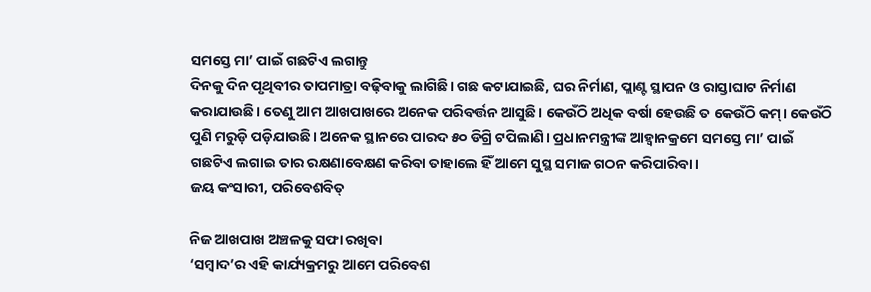ସମସ୍ତେ ମା’ ପାଇଁ ଗଛଟିଏ ଲଗାନ୍ତୁ
ଦିନକୁ ଦିନ ପୃଥିବୀର ତାପମାତ୍ରା ବଢ଼ିବାକୁ ଲାଗିଛି। ଗଛ କଟାଯାଇଛି, ଘର ନିର୍ମାଣ, ପ୍ଲାଣ୍ଟ ସ୍ଥାପନ ଓ ରାସ୍ତାଘାଟ ନିର୍ମାଣ କରାଯାଉଛି। ତେଣୁ ଆମ ଆଖପାଖରେ ଅନେକ ପରିବର୍ତ୍ତନ ଆସୁଛି। କେଉଁଠି ଅଧିକ ବର୍ଷା ହେଉଛି ତ କେଉଁଠି କମ୍‌। କେଉଁଠି ପୁଣି ମରୁଡ଼ି ପଡ଼ିଯାଉଛି। ଅନେକ ସ୍ଥାନରେ ପାରଦ ୫୦ ଡିଗ୍ରି ଟପିଲାଣି। ପ୍ରଧାନମନ୍ତ୍ରୀଙ୍କ ଆହ୍ବାନକ୍ରମେ ସମସ୍ତେ ମା’ ପାଇଁ ଗଛଟିଏ ଲଗାଇ ତାର ରକ୍ଷଣାବେକ୍ଷଣ କରିବା ତାହାଲେ ହିଁ ଆମେ ସୁସ୍ଥ ସମାଜ ଗଠନ କରିପାରିବା।
ଜୟ କଂସାରୀ, ପରିବେଶବିତ୍‌

ନିଜ ଆଖପାଖ ଅଞ୍ଚଳକୁ ସଫା ରଖିବା
‘ସମ୍ବାଦ’ର ଏହି କାର୍ଯ୍ୟକ୍ରମରୁ ଆମେ ପରିବେଶ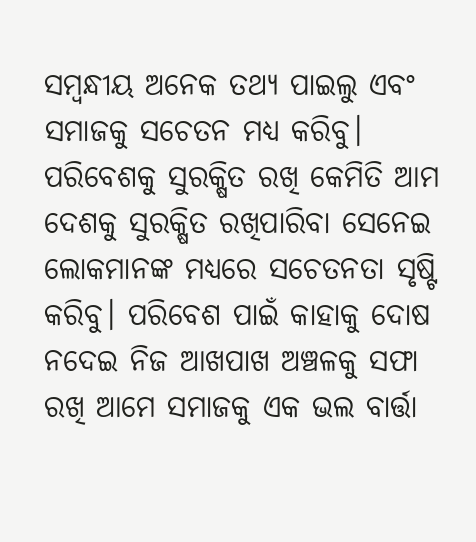ସମ୍ବନ୍ଧୀୟ ଅନେକ ତଥ୍ୟ ପାଇଲୁ ଏବଂ ସମାଜକୁ ସଚେତନ ମଧ୍ୟ କରିବୁ। ପରିବେଶକୁ ସୁରକ୍ଷିତ ରଖି କେମିତି ଆମ ଦେଶକୁ ସୁରକ୍ଷିତ ରଖିପାରିବା ସେନେଇ ଲୋକମାନଙ୍କ ମଧ୍ୟରେ ସଚେତନତା ସୃଷ୍ଟି କରିବୁ। ପରିବେଶ ପାଇଁ କାହାକୁ ଦୋଷ ନଦେଇ ନିଜ ଆଖପାଖ ଅଞ୍ଚଳକୁ ସଫା ରଖି ଆମେ ସମାଜକୁ ଏକ ଭଲ ବାର୍ତ୍ତା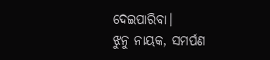ଦେଇପାରିବା।
ଝୁନୁ ନାୟକ, ସମର୍ପଣ